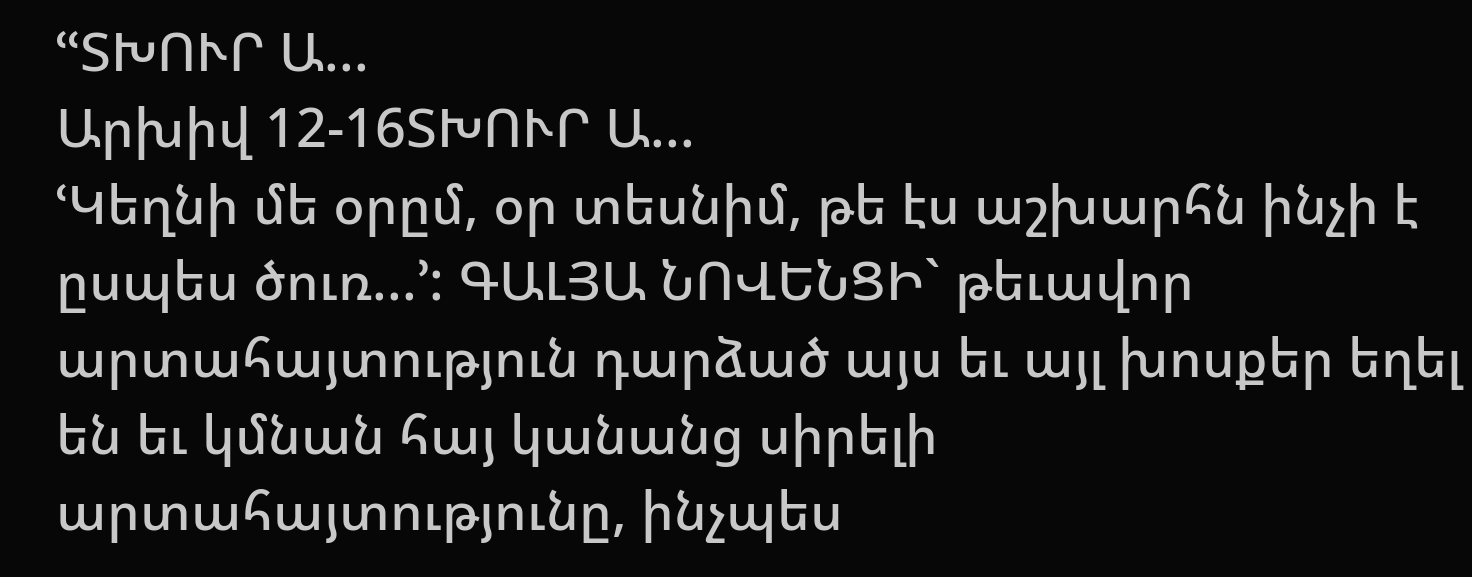ՙՙՏԽՈՒՐ Ա...
Արխիվ 12-16ՏԽՈՒՐ Ա...
ՙԿեղնի մե օրըմ, օր տեսնիմ, թե էս աշխարհն ինչի է ըսպես ծուռ...՚: ԳԱԼՅԱ ՆՈՎԵՆՑԻ` թեւավոր արտահայտություն դարձած այս եւ այլ խոսքեր եղել են եւ կմնան հայ կանանց սիրելի արտահայտությունը, ինչպես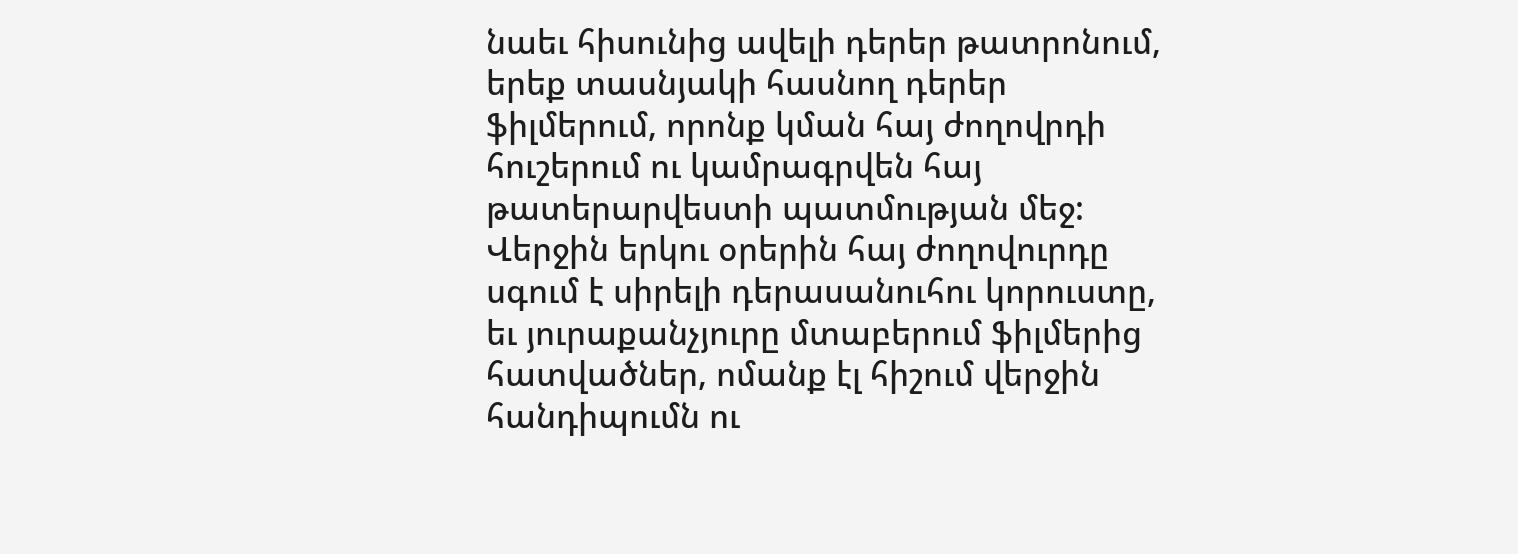նաեւ հիսունից ավելի դերեր թատրոնում, երեք տասնյակի հասնող դերեր ֆիլմերում, որոնք կման հայ ժողովրդի հուշերում ու կամրագրվեն հայ թատերարվեստի պատմության մեջ: Վերջին երկու օրերին հայ ժողովուրդը սգում է սիրելի դերասանուհու կորուստը, եւ յուրաքանչյուրը մտաբերում ֆիլմերից հատվածներ, ոմանք էլ հիշում վերջին հանդիպումն ու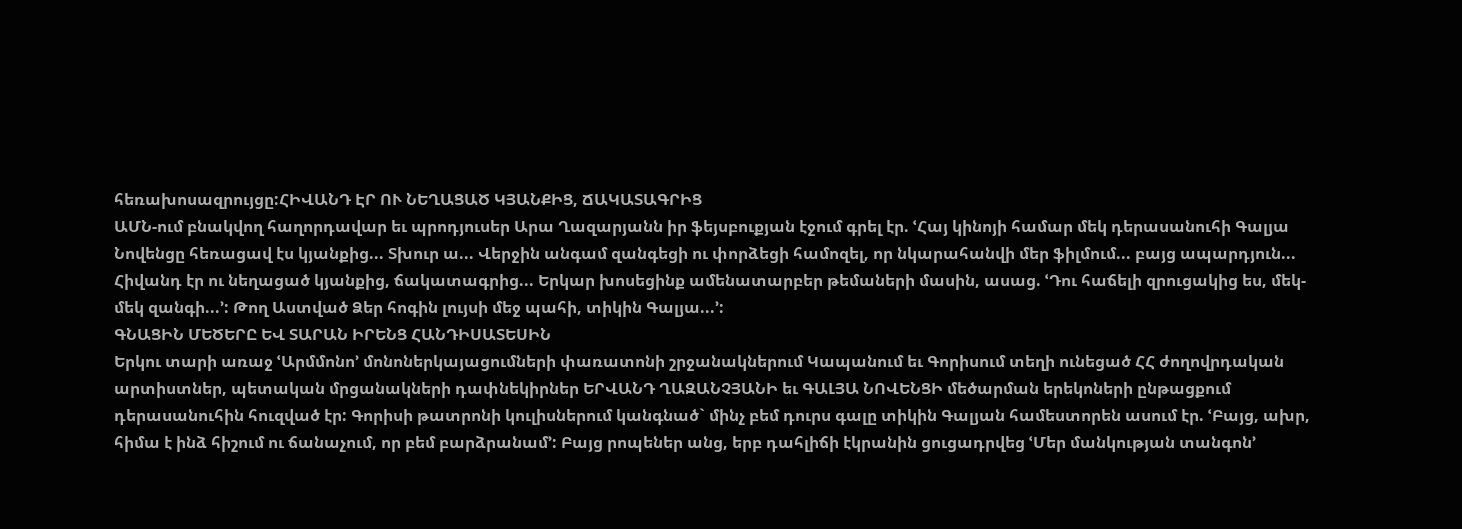հեռախոսազրույցը:ՀԻՎԱՆԴ ԷՐ ՈՒ ՆԵՂԱՑԱԾ ԿՅԱՆՔԻՑ, ՃԱԿԱՏԱԳՐԻՑ
ԱՄՆ-ում բնակվող հաղորդավար եւ պրոդյուսեր Արա Ղազարյանն իր ֆեյսբուքյան էջում գրել էր. ՙՀայ կինոյի համար մեկ դերասանուհի Գալյա Նովենցը հեռացավ էս կյանքից... Տխուր ա... Վերջին անգամ զանգեցի ու փորձեցի համոզել, որ նկարահանվի մեր ֆիլմում... բայց ապարդյուն... Հիվանդ էր ու նեղացած կյանքից, ճակատագրից... Երկար խոսեցինք ամենատարբեր թեմաների մասին, ասաց. ՙԴու հաճելի զրուցակից ես, մեկ-մեկ զանգի...՚: Թող Աստված Ձեր հոգին լույսի մեջ պահի, տիկին Գալյա...՚:
ԳՆԱՑԻՆ ՄԵԾԵՐԸ ԵՎ ՏԱՐԱՆ ԻՐԵՆՑ ՀԱՆԴԻՍԱՏԵՍԻՆ
Երկու տարի առաջ ՙԱրմմոնո՚ մոնոներկայացումների փառատոնի շրջանակներում Կապանում եւ Գորիսում տեղի ունեցած ՀՀ ժողովրդական արտիստներ, պետական մրցանակների դափնեկիրներ ԵՐՎԱՆԴ ՂԱԶԱՆՉՅԱՆԻ եւ ԳԱԼՅԱ ՆՈՎԵՆՑԻ մեծարման երեկոների ընթացքում դերասանուհին հուզված էր: Գորիսի թատրոնի կուլիսներում կանգնած` մինչ բեմ դուրս գալը տիկին Գալյան համեստորեն ասում էր. ՙԲայց, ախր, հիմա է ինձ հիշում ու ճանաչում, որ բեմ բարձրանամ՚: Բայց րոպեներ անց, երբ դահլիճի էկրանին ցուցադրվեց ՙՄեր մանկության տանգոն՚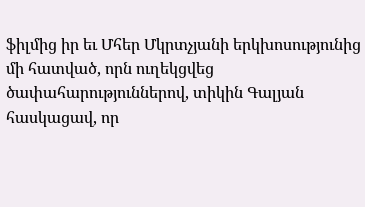ֆիլմից իր եւ Մհեր Մկրտչյանի երկխոսությունից մի հատված, որն ուղեկցվեց ծափահարություններով, տիկին Գալյան հասկացավ, որ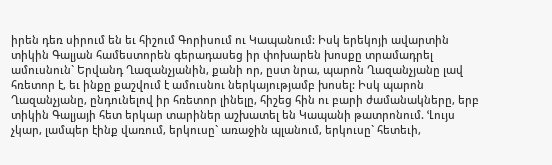իրեն դեռ սիրում են եւ հիշում Գորիսում ու Կապանում: Իսկ երեկոյի ավարտին տիկին Գալյան համեստորեն գերադասեց իր փոխարեն խոսքը տրամադրել ամուսնուն` Երվանդ Ղազանչյանին, քանի որ, ըստ նրա, պարոն Ղազանչյանը լավ հռետոր է, եւ ինքը քաշվում է ամուսնու ներկայությամբ խոսել: Իսկ պարոն Ղազանչյանը, ընդունելով իր հռետոր լինելը, հիշեց հին ու բարի ժամանակները, երբ տիկին Գալյայի հետ երկար տարիներ աշխատել են Կապանի թատրոնում. ՙԼույս չկար, լամպեր էինք վառում, երկուսը` առաջին պլանում, երկուսը` հետեւի,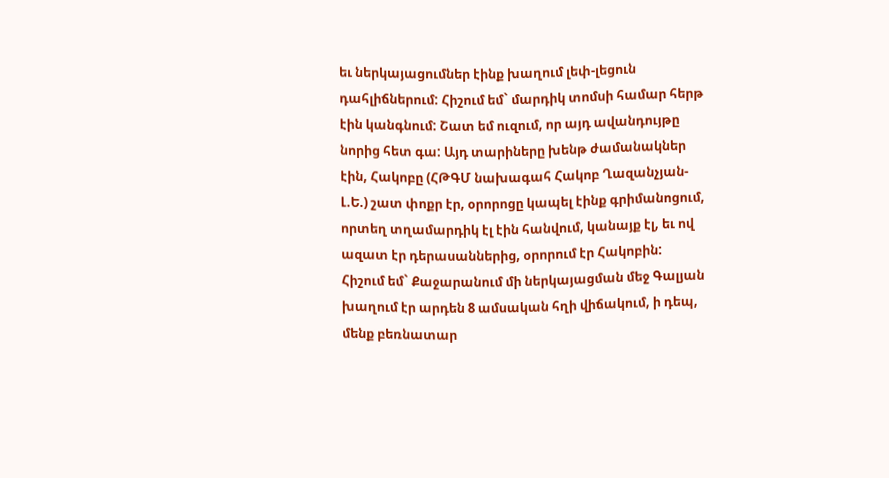եւ ներկայացումներ էինք խաղում լեփ-լեցուն դահլիճներում: Հիշում եմ` մարդիկ տոմսի համար հերթ էին կանգնում: Շատ եմ ուզում, որ այդ ավանդույթը նորից հետ գա: Այդ տարիները խենթ ժամանակներ էին, Հակոբը (ՀԹԳՄ նախագահ Հակոբ Ղազանչյան-Լ.Ե.) շատ փոքր էր, օրորոցը կապել էինք գրիմանոցում, որտեղ տղամարդիկ էլ էին հանվում, կանայք էլ, եւ ով ազատ էր դերասաններից, օրորում էր Հակոբին: Հիշում եմ` Քաջարանում մի ներկայացման մեջ Գալյան խաղում էր արդեն 8 ամսական հղի վիճակում, ի դեպ, մենք բեռնատար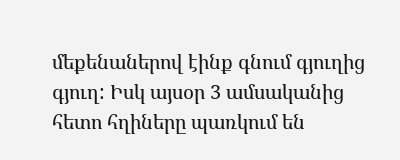մեքենաներով էինք գնում գյուղից գյուղ: Իսկ այսօր 3 ամսականից հետո հղիները պառկում են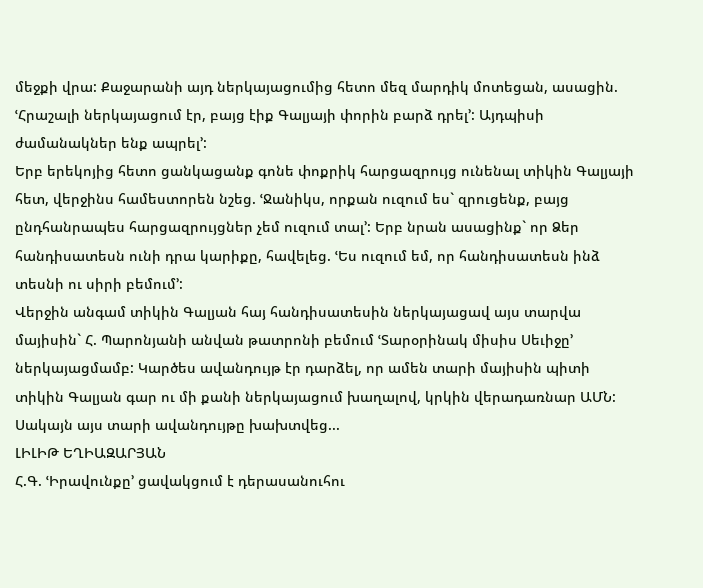մեջքի վրա: Քաջարանի այդ ներկայացումից հետո մեզ մարդիկ մոտեցան, ասացին. ՙՀրաշալի ներկայացում էր, բայց էիք Գալյայի փորին բարձ դրել՚: Այդպիսի ժամանակներ ենք ապրել՚:
Երբ երեկոյից հետո ցանկացանք գոնե փոքրիկ հարցազրույց ունենալ տիկին Գալյայի հետ, վերջինս համեստորեն նշեց. ՙՋանիկս, որքան ուզում ես` զրուցենք, բայց ընդհանրապես հարցազրույցներ չեմ ուզում տալ՚: Երբ նրան ասացինք` որ Ձեր հանդիսատեսն ունի դրա կարիքը, հավելեց. ՙԵս ուզում եմ, որ հանդիսատեսն ինձ տեսնի ու սիրի բեմում՚:
Վերջին անգամ տիկին Գալյան հայ հանդիսատեսին ներկայացավ այս տարվա մայիսին` Հ. Պարոնյանի անվան թատրոնի բեմում ՙՏարօրինակ միսիս Սեւիջը՚ ներկայացմամբ: Կարծես ավանդույթ էր դարձել, որ ամեն տարի մայիսին պիտի տիկին Գալյան գար ու մի քանի ներկայացում խաղալով, կրկին վերադառնար ԱՄՆ: Սակայն այս տարի ավանդույթը խախտվեց...
ԼԻԼԻԹ ԵՂԻԱԶԱՐՅԱՆ
Հ.Գ. ՙԻրավունքը՚ ցավակցում է դերասանուհու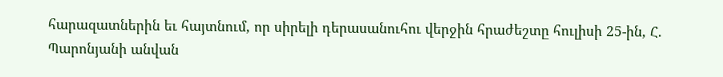հարազատներին եւ հայտնում, որ սիրելի դերասանուհու վերջին հրաժեշտը հուլիսի 25-ին, Հ. Պարոնյանի անվան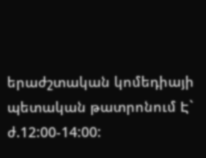երաժշտական կոմեդիայի պետական թատրոնում Է` ժ.12:00-14:00: